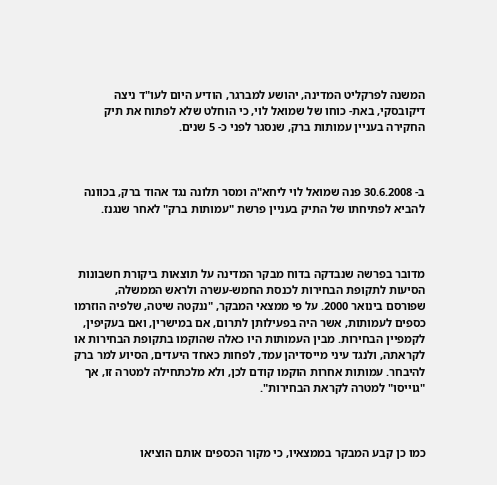המשנה לפרקליט המדינה, יהושע למברגר, הודיע היום לעו"ד ניצה דיקובסקי, באת- כוחו של שמואל לוי, כי הוחלט שלא לפתוח את תיק החקירה בעניין עמותות ברק, שנסגר לפני כ- 5 שנים.



ב- 30.6.2008 פנה שמואל לוי ליחא"ה ומסר תלונה נגד אהוד ברק, בכוונה להביא לפתיחתו של התיק בעניין פרשת "עמותות ברק" לאחר שנגנז.



מדובר בפרשה שנבדקה בדוח מבקר המדינה על תוצאות ביקורת חשבונות הסיעות לתקופת הבחירות לכנסת החמש-עשרה ולראש הממשלה, שפורסם בינואר 2000. על פי ממצאי המבקר, "ננקטה שיטה, שלפיה הוזרמו כספים לעמותות, אשר היה בפעילותן לתרום, אם במישרין, ואם בעקיפין, לקמפיין הבחירות. מבין העמותות היו כאלה שהוקמו בתקופת הבחירות או לקראתה, ולנגד עיני מייסדיהן עמד, לפחות כאחד היעדים, הסיוע למר ברק להיבחר. עמותות אחרות הוקמו קודם לכן, ולא מלכתחילה למטרה זו, אך "גוייסו" למטרה לקראת הבחירות".



כמו כן קבע המבקר בממצאיו, כי מקור הכספים אותם הוציאו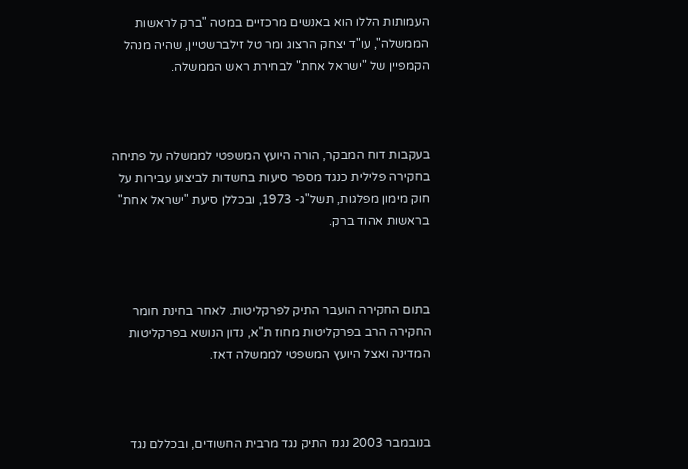העמותות הללו הוא באנשים מרכזיים במטה "ברק לראשות הממשלה", עו"ד יצחק הרצוג ומר טל זילברשטיין, שהיה מנהל הקמפיין של "ישראל אחת" לבחירת ראש הממשלה.



בעקבות דוח המבקר, הורה היועץ המשפטי לממשלה על פתיחה בחקירה פלילית כנגד מספר סיעות בחשדות לביצוע עבירות על חוק מימון מפלגות, תשל"ג- 1973, ובכללן סיעת "ישראל אחת" בראשות אהוד ברק.



בתום החקירה הועבר התיק לפרקליטות. לאחר בחינת חומר החקירה הרב בפרקליטות מחוז ת"א, נדון הנושא בפרקליטות המדינה ואצל היועץ המשפטי לממשלה דאז.



בנובמבר 2003 נגנז התיק נגד מרבית החשודים, ובכללם נגד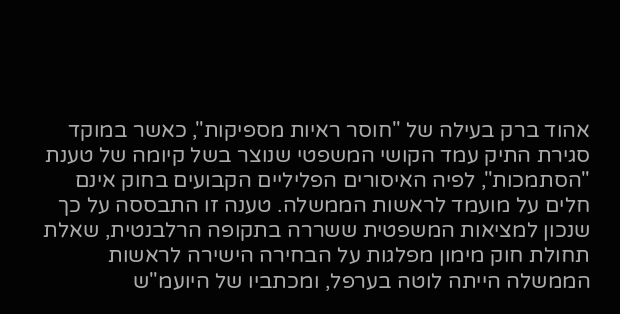אהוד ברק בעילה של "חוסר ראיות מספיקות", כאשר במוקד סגירת התיק עמד הקושי המשפטי שנוצר בשל קיומה של טענת "הסתמכות", לפיה האיסורים הפליליים הקבועים בחוק אינם חלים על מועמד לראשות הממשלה. טענה זו התבססה על כך שנכון למציאות המשפטית ששררה בתקופה הרלבנטית, שאלת תחולת חוק מימון מפלגות על הבחירה הישירה לראשות הממשלה הייתה לוטה בערפל, ומכתביו של היועמ"ש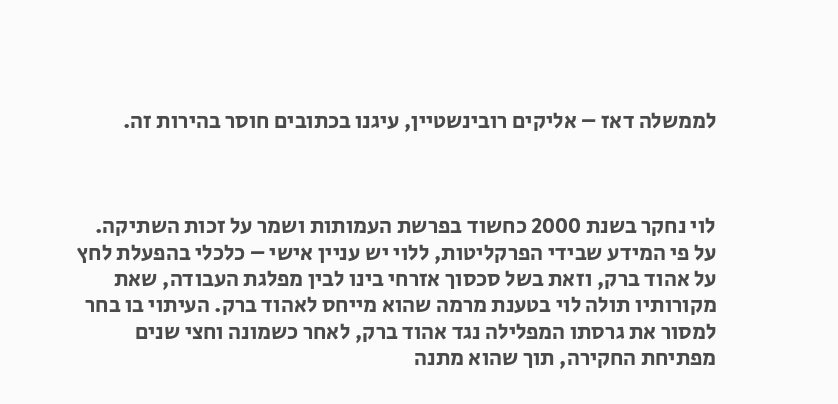לממשלה דאז – אליקים רובינשטיין, עיגנו בכתובים חוסר בהירות זה.



לוי נחקר בשנת 2000 כחשוד בפרשת העמותות ושמר על זכות השתיקה. על פי המידע שבידי הפרקליטות, ללוי יש עניין אישי – כלכלי בהפעלת לחץ על אהוד ברק, וזאת בשל סכסוך אזרחי בינו לבין מפלגת העבודה, שאת מקורותיו תולה לוי בטענת מרמה שהוא מייחס לאהוד ברק. העיתוי בו בחר למסור את גרסתו המפלילה נגד אהוד ברק, לאחר כשמונה וחצי שנים מפתיחת החקירה, תוך שהוא מתנה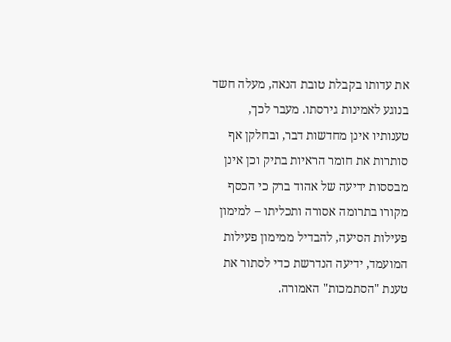את עדותו בקבלת טובת הנאה, מעלה חשד בנוגע לאמינות גירסתו. מעבר לכך, טענותיו אינן מחדשות דבר, ובחלקן אף סותרות את חומר הראיות בתיק וכן אינן מבססות ידיעה של אהוד ברק כי הכסף מקורו בתרומה אסורה ותכליתו – למימון פעילות הסיעה, להבדיל ממימון פעילות המועמד, ידיעה הנדרשת כדי לסתור את טענת "הסתמכות" האמורה.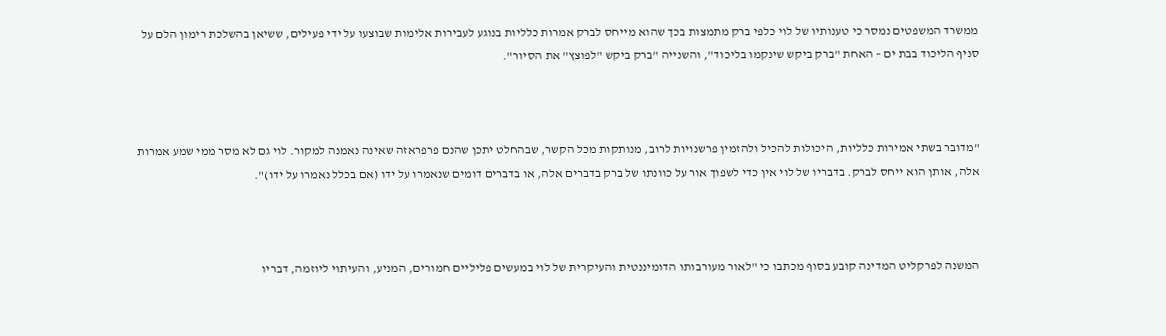ממשרד המשפטים נמסר כי טענותיו של לוי כלפי ברק מתמצות בכך שהוא מייחס לברק אמרות כלליות בנוגע לעבירות אלימות שבוצעו על ידי פעילים, ששיאן בהשלכת רימון הלם על סניף הליכוד בבת ים – האחת "ברק ביקש שינקמו בליכוד", והשנייה "ברק ביקש "לפוצץ" את הסיור".



"מדובר בשתי אמירות כלליות, היכולות להכיל ולהזמין פרשנויות לרוב, מנותקות מכל הקשר, שבהחלט יתכן שהנם פרפראזה שאינה נאמנה למקור. לוי גם לא מסר ממי שמע אמרות אלה, אותן הוא ייחס לברק. בדבריו של לוי אין כדי לשפוך אור על כוונתו של ברק בדברים אלה, או בדברים דומים שנאמרו על ידו (אם בכלל נאמרו על ידו)".



המשנה לפרקליט המדינה קובע בסוף מכתבו כי "לאור מעורבותו הדומיננטית והעיקרית של לוי במעשים פליליים חמורים, המניע, והעיתוי ליוזמה, דבריו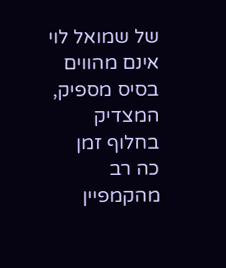של שמואל לוי אינם מהווים בסיס מספיק, המצדיק בחלוף זמן כה רב מהקמפיין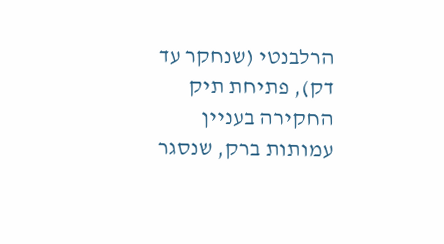הרלבנטי (שנחקר עד דק), פתיחת תיק החקירה בעניין עמותות ברק, שנסגר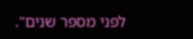לפני מספר שנים".